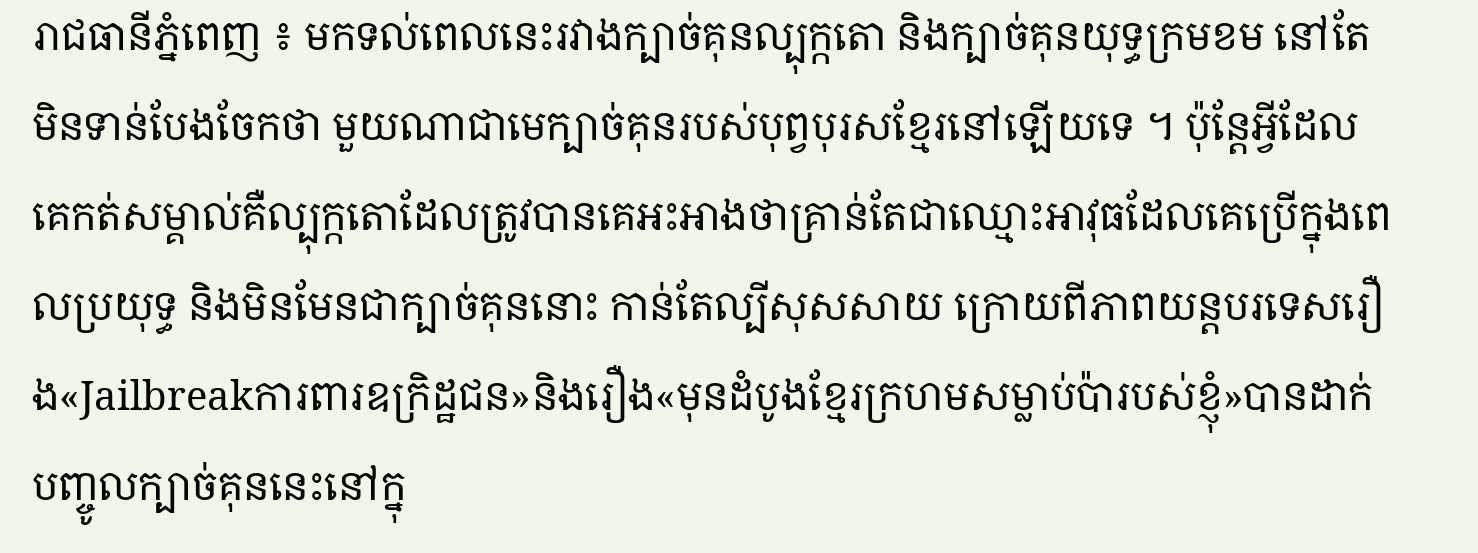រាជធានីភ្នំពេញ ៖ មកទល់ពេលនេះរវាងក្បាច់គុនល្បុក្កតោ និងក្បាច់គុនយុទ្ធក្រមខម នៅតែមិនទាន់បែងចែកថា មួយណាជាមេក្បាច់គុនរបស់បុព្វបុរសខ្មែរនៅឡើយទេ ។ ប៉ុន្តែអ្វីដែលគេកត់សម្គាល់គឺល្បុក្កតោដែលត្រូវបានគេអះអាងថាគ្រាន់តែជាឈ្មោះអាវុធដែលគេប្រើក្នុងពេលប្រយុទ្ធ និងមិនមែនជាក្បាច់គុននោះ កាន់តែល្បីសុសសាយ ក្រោយពីភាពយន្តបរទេសរឿង«Jailbreakការពារឧក្រិដ្ឋជន»និងរឿង«មុនដំបូងខ្មែរក្រហមសម្លាប់ប៉ារបស់ខ្ញុំ»បានដាក់បញ្ចូលក្បាច់គុននេះនៅក្នុ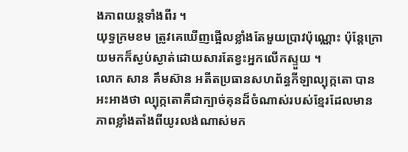ងភាពយន្តទាំងពីរ ។
យុទ្ធក្រមខម ត្រូវគេឃើញផ្អើលខ្លាំងតែមួយប្រាវប៉ុណ្ណោះ ប៉ុន្តែក្រោយមកក៏ស្ងប់ស្ងាត់ដោយសារតែខ្វះអ្នកលើកស្ទួយ ។
លោក សាន គឹមស៊ាន អតីតប្រធានសហព័ន្ធកីឡាល្បុក្កតោ បានអះអាងថា ល្បុក្កតោគឺជាក្បាច់គុនដ៏ចំណាស់របស់ខ្មែរដែលមានភាពខ្លាំងតាំងពីយូរលង់ណាស់មក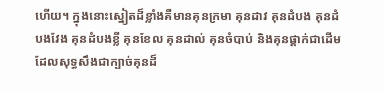ហើយ។ ក្នុងនោះស្នៀតដ៏ខ្លាំងគឺមានគុនក្រមា គុនដាវ គុនដំបង គុនដំបងវែង គុនដំបងខ្លី គុនខែល គុនដាល់ គុនចំបាប់ និងគុនផ្គាក់ជាដើម ដែលសុទ្ធសឹងជាក្បាច់គុនដ៏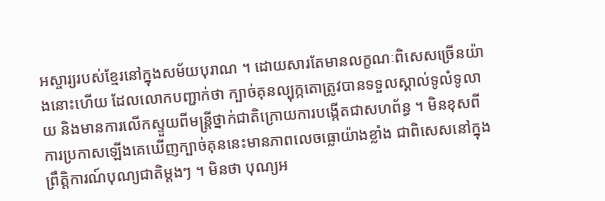អស្ចារ្យរបស់ខ្មែរនៅក្នុងសម័យបុរាណ ។ ដោយសារតែមានលក្ខណៈពិសេសច្រើនយ៉ាងនោះហើយ ដែលលោកបញ្ជាក់ថា ក្បាច់គុនល្បុក្កតោត្រូវបានទទួលស្គាល់ទូលំទូលាយ និងមានការលើកស្ទួយពីមន្ត្រីថ្នាក់ជាតិក្រោយការបង្កើតជាសហព័ន្ធ ។ មិនខុសពីការប្រកាសឡើងគេឃើញក្បាច់គុននេះមានភាពលេចធ្លោយ៉ាងខ្លាំង ជាពិសេសនៅក្នុងព្រឹត្តិការណ៍បុណ្យជាតិម្ដងៗ ។ មិនថា បុណ្យអ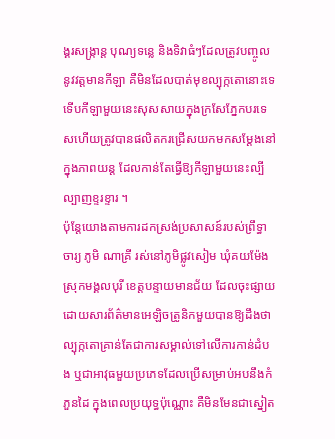ង្គរសង្ក្រាន្ត បុណ្យទន្លេ និងទិវាធំៗដែលត្រូវបញ្ចូលនូវវត្តមានកីឡា គឺមិនដែលបាត់មុខល្បុក្កតោនោះទេ ទើបកីឡាមួយនេះសុសសាយក្នុងក្រសែភ្នែកបរទេសហើយត្រូវបានផលិតករជ្រើសយកមកសម្ដែងនៅក្នុងភាពយន្ត ដែលកាន់តែធ្វើឱ្យកីឡាមួយនេះល្បីល្បាញខ្ទរខ្ទារ ។
ប៉ុន្តែយោងតាមការដកស្រង់ប្រសាសន៍របស់ព្រឹទ្ធាចារ្យ ភូមិ ណាគ្រី រស់នៅភូមិផ្លូវសៀម ឃុំគយម៉ែង ស្រុកមង្គលបុរី ខេត្តបន្ទាយមានជ័យ ដែលចុះផ្សាយដោយសារព័ត៌មានអេឡិចត្រូនិកមួយបានឱ្យដឹងថា ល្បុក្កតោគ្រាន់តែជាការសម្គាល់ទៅលើការកាន់ដំបង ឬជាអាវុធមួយប្រភេទដែលប្រើសម្រាប់អបនឹងកំភួនដៃ ក្នុងពេលប្រយុទ្ធប៉ុណ្ណោះ គឺមិនមែនជាស្នៀត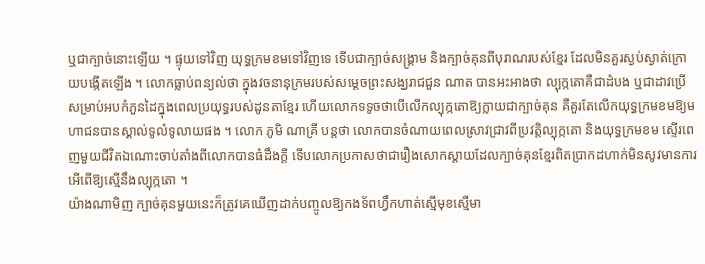ឬជាក្បាច់នោះឡើយ ។ ផ្ទុយទៅវិញ យុទ្ធក្រមខមទៅវិញទេ ទើបជាក្បាច់សង្គ្រាម និងក្បាច់គុនពីបុរាណរបស់ខ្មែរ ដែលមិនគួរស្ងប់ស្ងាត់ក្រោយបង្កើតឡើង ។ លោកធ្លាប់ពន្យល់ថា ក្នុងវចនានុក្រមរបស់សម្តេចព្រះសង្ឃរាជជួន ណាត បានអះអាងថា ល្បុក្កតោគឺជាដំបង ឬជាដាវប្រើសម្រាប់អបកំភួនដៃក្នុងពេលប្រយុទ្ធរបស់ដូនតាខ្មែរ ហើយលោកទទូចថាបើលើកល្បុក្កតោឱ្យក្លាយជាក្បាច់គុន គឺគួរតែលើកយុទ្ធក្រមខមឱ្យមហាជនបានស្គាល់ទូលំទូលាយផង ។ លោក ភូមិ ណាគ្រី បន្តថា លោកបានចំណាយពេលស្រាវជ្រាវពីប្រវត្តិល្បុក្កតោ និងយុទ្ធក្រមខម ស្ទើរពេញមួយជីវិតឯណោះចាប់តាំងពីលោកបានធំដឹងក្តី ទើបលោកប្រកាសថាជារឿងសោកស្ដាយដែលក្បាច់គុនខ្មែរពិតប្រាកដហាក់មិនសូវមានការអើពើឱ្យស្មើនឹងល្បុក្កតោ ។
យ៉ាងណាមិញ ក្បាច់គុនមួយនេះក៏ត្រូវគេឃើញដាក់បញ្ចូលឱ្យកងទ័ពហ្វឹកហាត់ស្មើមុខស្មើមា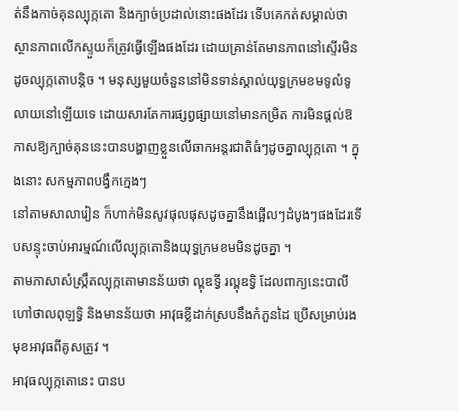ត់នឹងកាច់គុនល្បុក្កតោ និងក្បាច់ប្រដាល់នោះផងដែរ ទើបគេកត់សម្គាល់ថា ស្ថានភាពលើកស្ទួយក៏ត្រូវធ្វើឡើងផងដែរ ដោយគ្រាន់តែមានភាពនៅស្ទើរមិនដូចល្បុក្កតោបន្តិច ។ មនុស្សមួយចំនួននៅមិនទាន់ស្គាល់យុទ្ធក្រមខមទូលំទូលាយនៅឡើយទេ ដោយសារតែការផ្សព្វផ្សាយនៅមានកម្រិត ការមិនផ្ដល់ឱកាសឱ្យក្បាច់គុននេះបានបង្ហាញខ្លួនលើឆាកអន្តរជាតិធំៗដូចគ្នាល្បុក្កតោ ។ ក្នុងនោះ សកម្មភាពបង្វឹកក្មេងៗ
នៅតាមសាលារៀន ក៏ហាក់មិនសូវផុលផុសដូចគ្នានឹងផ្អើលៗដំបូងៗផងដែរទើបសន្ទុះចាប់អារម្មណ៍លើល្បុក្កតោនិងយុទ្ធក្រមខមមិនដូចគ្នា ។
តាមភាសាសំស្ក្រឹតល្បុក្កតោមានន័យថា ល្ពុឌទ្វី រល្ពុឌទ្វិ ដែលពាក្យនេះបាលីហៅថាលពុឡទ្វិ និងមានន័យថា អាវុធខ្លីដាក់ស្របនឹងកំភួនដៃ ប្រើសម្រាប់រងមុខអាវុធពីគូសត្រូវ ។
អាវុធល្បុក្កតោនេះ បានប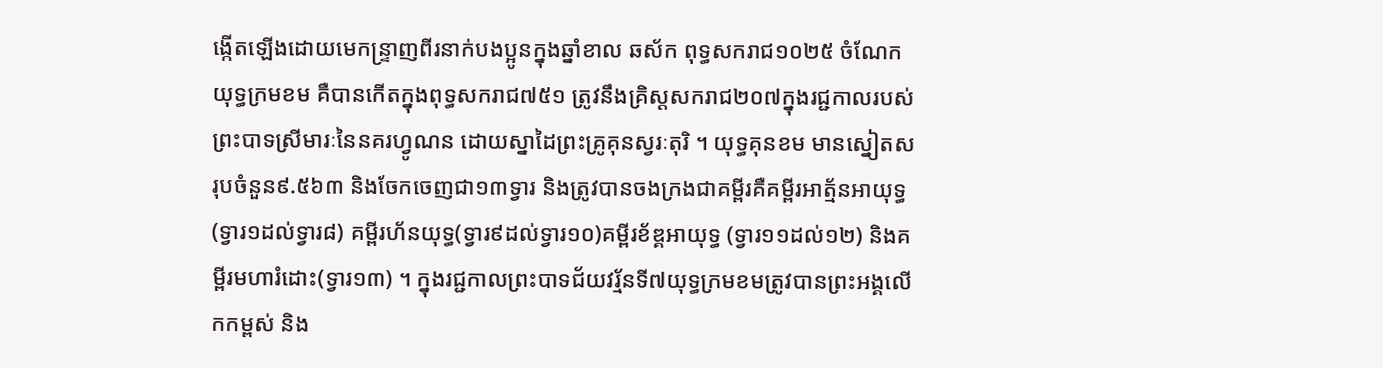ង្កើតឡើងដោយមេកន្ទ្រាញពីរនាក់បងប្អូនក្នុងឆ្នាំខាល ឆស័ក ពុទ្ធសករាជ១០២៥ ចំណែកយុទ្ធក្រមខម គឺបានកើតក្នុងពុទ្ធសករាជ៧៥១ ត្រូវនឹងគ្រិស្តសករាជ២០៧ក្នុងរជ្ជកាលរបស់ព្រះបាទស្រីមារៈនៃនគរហ្វូណន ដោយស្នាដៃព្រះគ្រូគុនស្វរៈតុរិ ។ យុទ្ធគុនខម មានស្នៀតសរុបចំនួន៩.៥៦៣ និងចែកចេញជា១៣ទ្វារ និងត្រូវបានចងក្រងជាគម្ពីរគឺគម្ពីរអាត្ម័នអាយុទ្ធ (ទ្វារ១ដល់ទ្វារ៨) គម្ពីរហ័នយុទ្ធ(ទ្វារ៩ដល់ទ្វារ១០)គម្ពីរខ័ឌ្គអាយុទ្ធ (ទ្វារ១១ដល់១២) និងគម្ពីរមហារំដោះ(ទ្វារ១៣) ។ ក្នុងរជ្ជកាលព្រះបាទជ័យវរ្ម័នទី៧យុទ្ធក្រមខមត្រូវបានព្រះអង្គលើកកម្ពស់ និង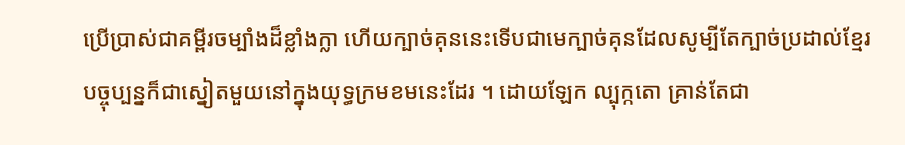ប្រើប្រាស់ជាគម្ពីរចម្បាំងដ៏ខ្លាំងក្លា ហើយក្បាច់គុននេះទើបជាមេក្បាច់គុនដែលសូម្បីតែក្បាច់ប្រដាល់ខ្មែរបច្ចុប្បន្នក៏ជាស្នៀតមួយនៅក្នុងយុទ្ធក្រមខមនេះដែរ ។ ដោយឡែក ល្បុក្កតោ គ្រាន់តែជា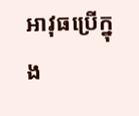អាវុធប្រើក្នុង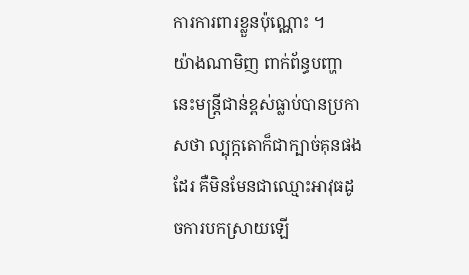ការការពារខ្លួនប៉ុណ្ណោះ ។
យ៉ាងណាមិញ ពាក់ព័ន្ធបញ្ហានេះមន្ត្រីជាន់ខ្ពស់ធ្លាប់បានប្រកាសថា ល្បុក្កតោក៏ជាក្បាច់គុនផងដែរ គឺមិនមែនជាឈ្មោះអាវុធដូចការបកស្រាយឡើ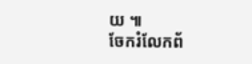យ ៕
ចែករំលែកព័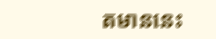តមាននេះ